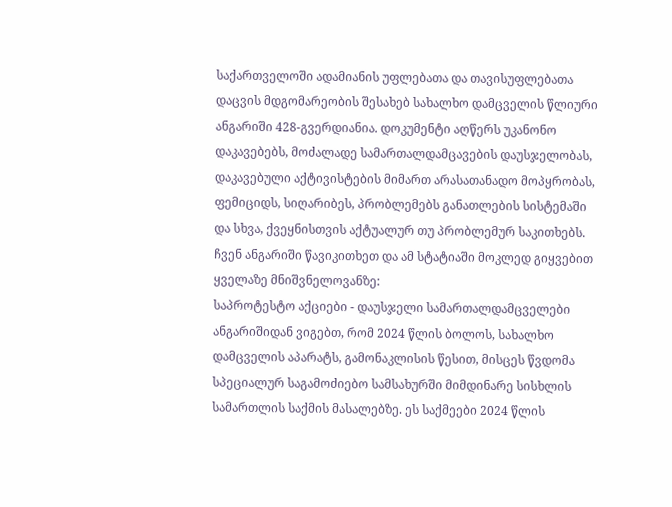საქართველოში ადამიანის უფლებათა და თავისუფლებათა დაცვის მდგომარეობის შესახებ სახალხო დამცველის წლიური ანგარიში 428-გვერდიანია. დოკუმენტი აღწერს უკანონო დაკავებებს, მოძალადე სამართალდამცავების დაუსჯელობას, დაკავებული აქტივისტების მიმართ არასათანადო მოპყრობას, ფემიციდს, სიღარიბეს, პრობლემებს განათლების სისტემაში და სხვა, ქვეყნისთვის აქტუალურ თუ პრობლემურ საკითხებს.
ჩვენ ანგარიში წავიკითხეთ და ამ სტატიაში მოკლედ გიყვებით ყველაზე მნიშვნელოვანზე:
საპროტესტო აქციები - დაუსჯელი სამართალდამცველები
ანგარიშიდან ვიგებთ, რომ 2024 წლის ბოლოს, სახალხო დამცველის აპარატს, გამონაკლისის წესით, მისცეს წვდომა სპეციალურ საგამოძიებო სამსახურში მიმდინარე სისხლის სამართლის საქმის მასალებზე. ეს საქმეები 2024 წლის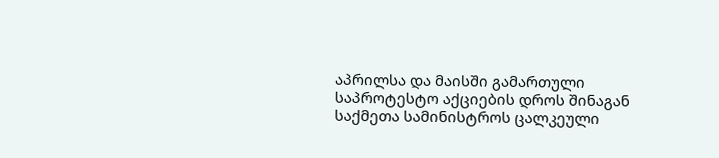აპრილსა და მაისში გამართული საპროტესტო აქციების დროს შინაგან საქმეთა სამინისტროს ცალკეული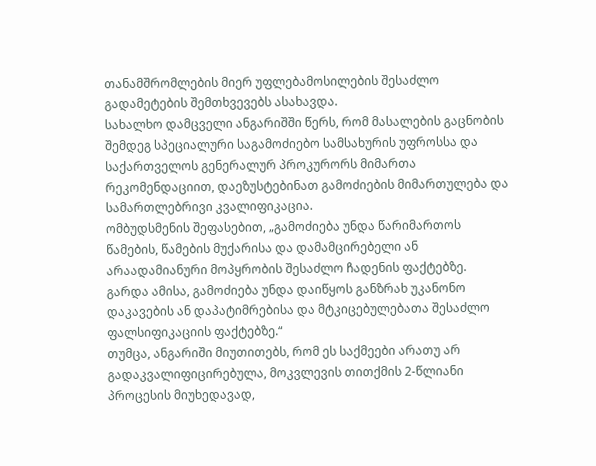თანამშრომლების მიერ უფლებამოსილების შესაძლო გადამეტების შემთხვევებს ასახავდა.
სახალხო დამცველი ანგარიშში წერს, რომ მასალების გაცნობის შემდეგ სპეციალური საგამოძიებო სამსახურის უფროსსა და საქართველოს გენერალურ პროკურორს მიმართა რეკომენდაციით, დაეზუსტებინათ გამოძიების მიმართულება და სამართლებრივი კვალიფიკაცია.
ომბუდსმენის შეფასებით, „გამოძიება უნდა წარიმართოს წამების, წამების მუქარისა და დამამცირებელი ან არაადამიანური მოპყრობის შესაძლო ჩადენის ფაქტებზე. გარდა ამისა, გამოძიება უნდა დაიწყოს განზრახ უკანონო დაკავების ან დაპატიმრებისა და მტკიცებულებათა შესაძლო ფალსიფიკაციის ფაქტებზე.“
თუმცა, ანგარიში მიუთითებს, რომ ეს საქმეები არათუ არ გადაკვალიფიცირებულა, მოკვლევის თითქმის 2-წლიანი პროცესის მიუხედავად,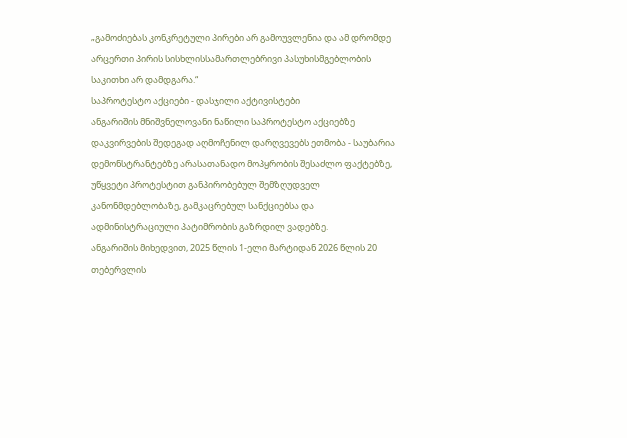„გამოძიებას კონკრეტული პირები არ გამოუვლენია და ამ დრომდე არცერთი პირის სისხლისსამართლებრივი პასუხისმგებლობის საკითხი არ დამდგარა.“
საპროტესტო აქციები - დასჯილი აქტივისტები
ანგარიშის მნიშვნელოვანი ნაწილი საპროტესტო აქციებზე დაკვირვების შედეგად აღმოჩენილ დარღვევებს ეთმობა - საუბარია დემონსტრანტებზე არასათანადო მოპყრობის შესაძლო ფაქტებზე, უწყვეტი პროტესტით განპირობებულ შემზღუდველ კანონმდებლობაზე, გამკაცრებულ სანქციებსა და ადმინისტრაციული პატიმრობის გაზრდილ ვადებზე.
ანგარიშის მიხედვით, 2025 წლის 1-ელი მარტიდან 2026 წლის 20 თებერვლის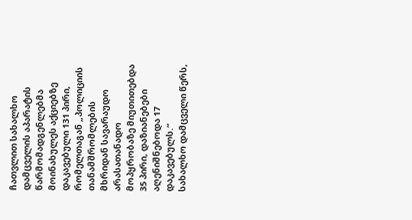ჩათვლით სახალხო დამცველის აპარატის წარმომადგენლებმა მოინახულეს აქციებზე დაკავებული 131 პირი, რომელთაგან „პოლიციის თანამშრომლების მხრიდან სავარაუდო არასათანადო მოპყრობაზე მიუთითებდა 35 პირი, დაზიანებები აღენიშნებოდა 17 დაკავებულს.“
სახალხო დამცველი წერს,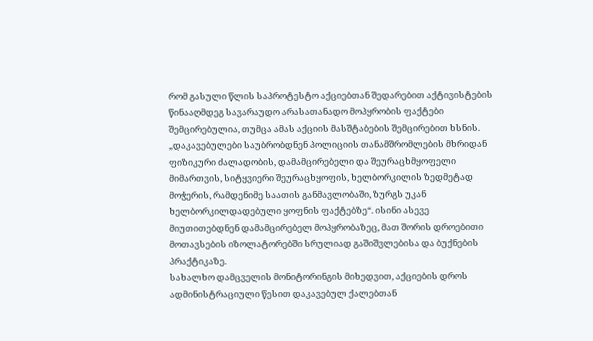რომ გასული წლის საპროტესტო აქციებთან შედარებით აქტივისტების წინააღმდეგ სავარაუდო არასათანადო მოპყრობის ფაქტები შემცირებულია, თუმცა ამას აქციის მასშტაბების შემცირებით ხსნის.
„დაკავებულები საუბრობდნენ პოლიციის თანამშრომლების მხრიდან ფიზიკური ძალადობის, დამამცირებელი და შეურაცხმყოფელი მიმართვის, სიტყვიერი შეურაცხყოფის, ხელბორკილის ზედმეტად მოჭერის, რამდენიმე საათის განმავლობაში, ზურგს უკან ხელბორკილდადებული ყოფნის ფაქტებზე“. ისინი ასევე მიუთითებდნენ დამამცირებელ მოპყრობაზეც, მათ შორის დროებითი მოთავსების იზოლატორებში სრულიად გაშიშვლებისა და ბუქნების პრაქტიკაზე.
სახალხო დამცველის მონიტორინგის მიხედვით, აქციების დროს ადმინისტრაციული წესით დაკავებულ ქალებთან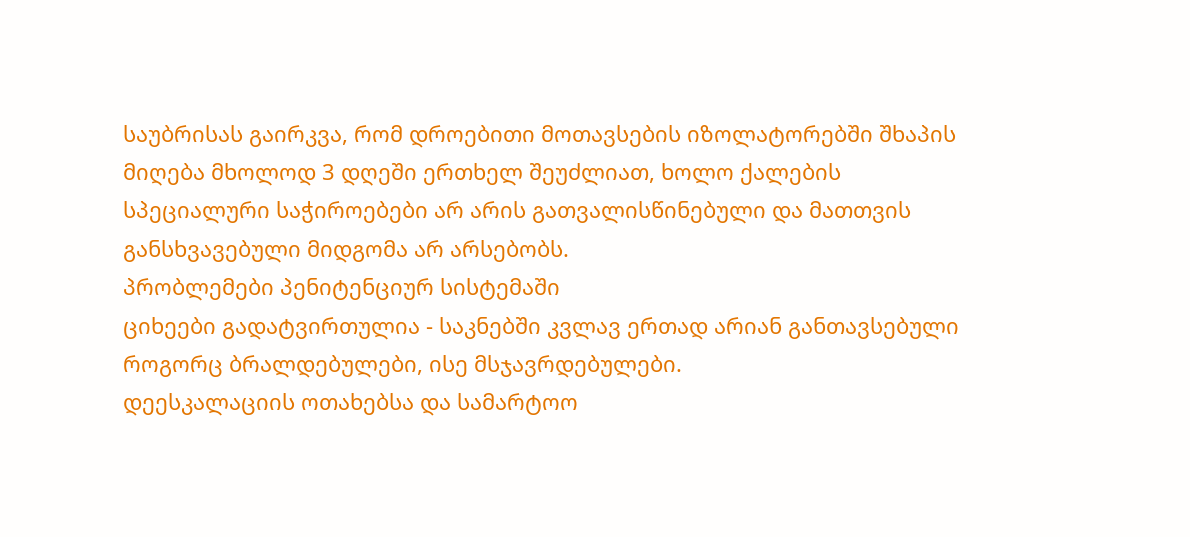საუბრისას გაირკვა, რომ დროებითი მოთავსების იზოლატორებში შხაპის მიღება მხოლოდ 3 დღეში ერთხელ შეუძლიათ, ხოლო ქალების სპეციალური საჭიროებები არ არის გათვალისწინებული და მათთვის განსხვავებული მიდგომა არ არსებობს.
პრობლემები პენიტენციურ სისტემაში
ციხეები გადატვირთულია - საკნებში კვლავ ერთად არიან განთავსებული როგორც ბრალდებულები, ისე მსჯავრდებულები.
დეესკალაციის ოთახებსა და სამარტოო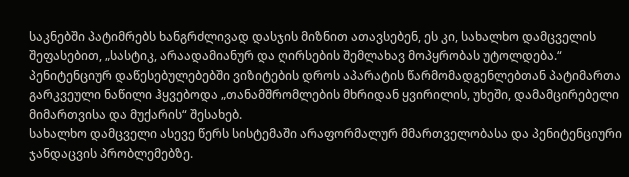საკნებში პატიმრებს ხანგრძლივად დასჯის მიზნით ათავსებენ, ეს კი, სახალხო დამცველის შეფასებით, „სასტიკ, არაადამიანურ და ღირსების შემლახავ მოპყრობას უტოლდება.“
პენიტენციურ დაწესებულებებში ვიზიტების დროს აპარატის წარმომადგენლებთან პატიმართა გარკვეული ნაწილი ჰყვებოდა „თანამშრომლების მხრიდან ყვირილის, უხეში, დამამცირებელი მიმართვისა და მუქარის“ შესახებ.
სახალხო დამცველი ასევე წერს სისტემაში არაფორმალურ მმართველობასა და პენიტენციური ჯანდაცვის პრობლემებზე.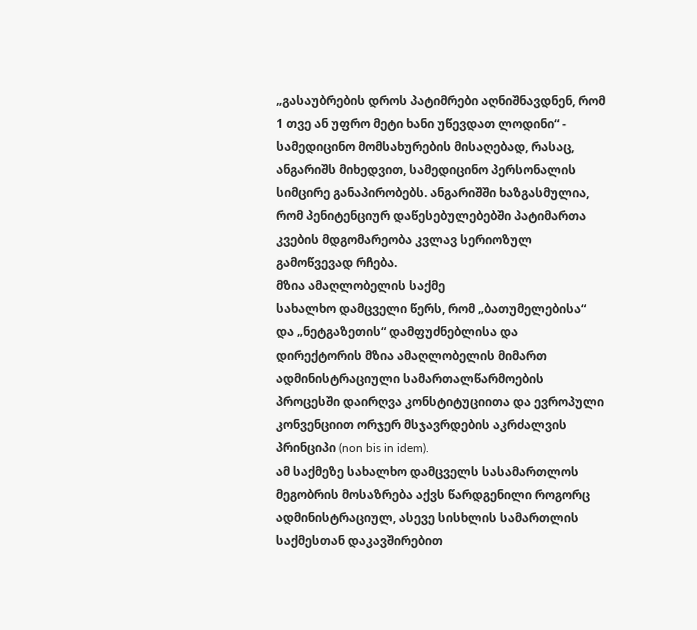„გასაუბრების დროს პატიმრები აღნიშნავდნენ, რომ 1 თვე ან უფრო მეტი ხანი უწევდათ ლოდინი“ - სამედიცინო მომსახურების მისაღებად, რასაც, ანგარიშს მიხედვით, სამედიცინო პერსონალის სიმცირე განაპირობებს. ანგარიშში ხაზგასმულია, რომ პენიტენციურ დაწესებულებებში პატიმართა კვების მდგომარეობა კვლავ სერიოზულ გამოწვევად რჩება.
მზია ამაღლობელის საქმე
სახალხო დამცველი წერს, რომ „ბათუმელებისა“ და „ნეტგაზეთის“ დამფუძნებლისა და დირექტორის მზია ამაღლობელის მიმართ ადმინისტრაციული სამართალწარმოების პროცესში დაირღვა კონსტიტუციითა და ევროპული კონვენციით ორჯერ მსჯავრდების აკრძალვის პრინციპი (non bis in idem).
ამ საქმეზე სახალხო დამცველს სასამართლოს მეგობრის მოსაზრება აქვს წარდგენილი როგორც ადმინისტრაციულ, ასევე სისხლის სამართლის საქმესთან დაკავშირებით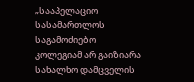„სააპელაციო სასამართლოს საგამოძიებო კოლეგიამ არ გაიზიარა სახალხო დამცველის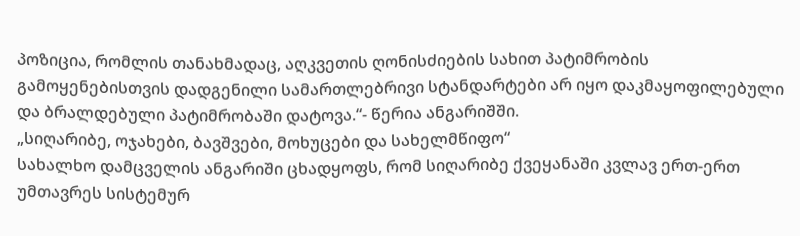პოზიცია, რომლის თანახმადაც, აღკვეთის ღონისძიების სახით პატიმრობის გამოყენებისთვის დადგენილი სამართლებრივი სტანდარტები არ იყო დაკმაყოფილებული და ბრალდებული პატიმრობაში დატოვა.“- წერია ანგარიშში.
„სიღარიბე, ოჯახები, ბავშვები, მოხუცები და სახელმწიფო“
სახალხო დამცველის ანგარიში ცხადყოფს, რომ სიღარიბე ქვეყანაში კვლავ ერთ-ერთ უმთავრეს სისტემურ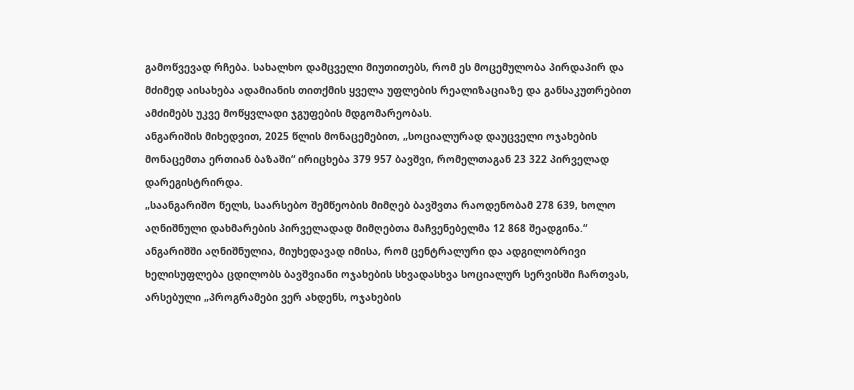გამოწვევად რჩება. სახალხო დამცველი მიუთითებს, რომ ეს მოცემულობა პირდაპირ და მძიმედ აისახება ადამიანის თითქმის ყველა უფლების რეალიზაციაზე და განსაკუთრებით ამძიმებს უკვე მოწყვლადი ჯგუფების მდგომარეობას.
ანგარიშის მიხედვით, 2025 წლის მონაცემებით, „სოციალურად დაუცველი ოჯახების მონაცემთა ერთიან ბაზაში“ ირიცხება 379 957 ბავშვი, რომელთაგან 23 322 პირველად დარეგისტრირდა.
„საანგარიშო წელს, საარსებო შემწეობის მიმღებ ბავშვთა რაოდენობამ 278 639, ხოლო აღნიშნული დახმარების პირველადად მიმღებთა მაჩვენებელმა 12 868 შეადგინა.“
ანგარიშში აღნიშნულია, მიუხედავად იმისა, რომ ცენტრალური და ადგილობრივი ხელისუფლება ცდილობს ბავშვიანი ოჯახების სხვადასხვა სოციალურ სერვისში ჩართვას, არსებული „პროგრამები ვერ ახდენს, ოჯახების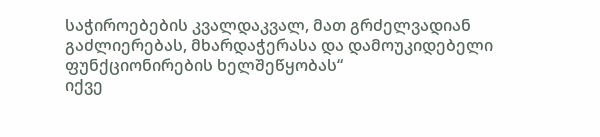საჭიროებების კვალდაკვალ, მათ გრძელვადიან გაძლიერებას, მხარდაჭერასა და დამოუკიდებელი ფუნქციონირების ხელშეწყობას“
იქვე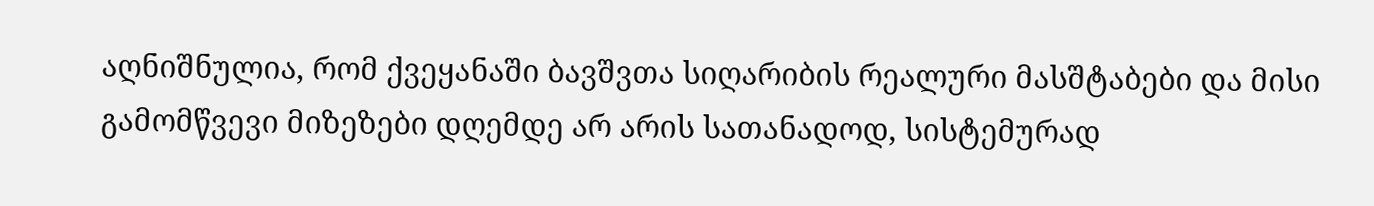აღნიშნულია, რომ ქვეყანაში ბავშვთა სიღარიბის რეალური მასშტაბები და მისი გამომწვევი მიზეზები დღემდე არ არის სათანადოდ, სისტემურად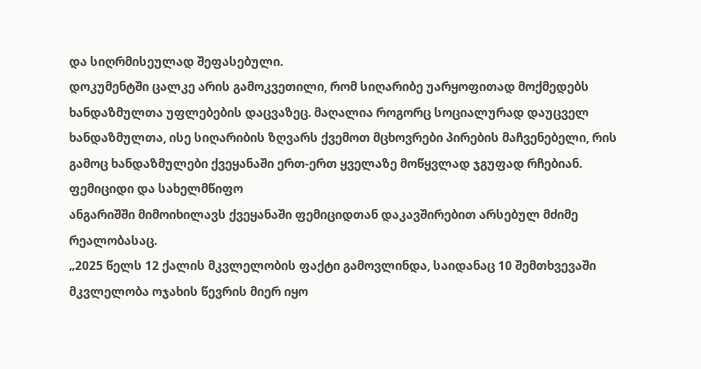და სიღრმისეულად შეფასებული.
დოკუმენტში ცალკე არის გამოკვეთილი, რომ სიღარიბე უარყოფითად მოქმედებს ხანდაზმულთა უფლებების დაცვაზეც. მაღალია როგორც სოციალურად დაუცველ ხანდაზმულთა, ისე სიღარიბის ზღვარს ქვემოთ მცხოვრები პირების მაჩვენებელი, რის გამოც ხანდაზმულები ქვეყანაში ერთ-ერთ ყველაზე მოწყვლად ჯგუფად რჩებიან.
ფემიციდი და სახელმწიფო
ანგარიშში მიმოიხილავს ქვეყანაში ფემიციდთან დაკავშირებით არსებულ მძიმე რეალობასაც.
„2025 წელს 12 ქალის მკვლელობის ფაქტი გამოვლინდა, საიდანაც 10 შემთხვევაში მკვლელობა ოჯახის წევრის მიერ იყო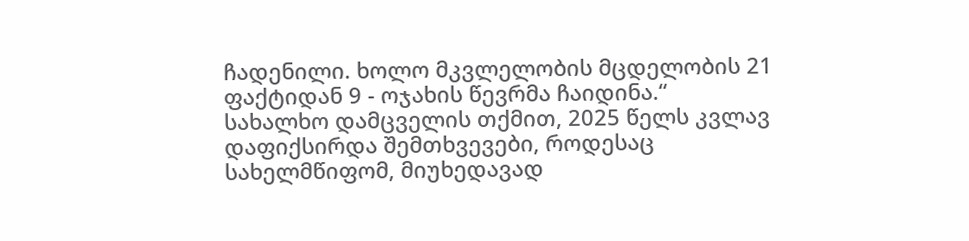ჩადენილი. ხოლო მკვლელობის მცდელობის 21 ფაქტიდან 9 - ოჯახის წევრმა ჩაიდინა.“
სახალხო დამცველის თქმით, 2025 წელს კვლავ დაფიქსირდა შემთხვევები, როდესაც სახელმწიფომ, მიუხედავად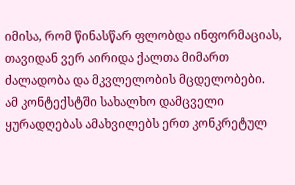იმისა, რომ წინასწარ ფლობდა ინფორმაციას, თავიდან ვერ აირიდა ქალთა მიმართ ძალადობა და მკვლელობის მცდელობები.
ამ კონტექსტში სახალხო დამცველი ყურადღებას ამახვილებს ერთ კონკრეტულ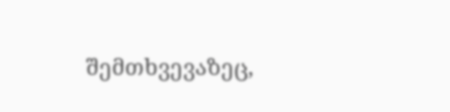შემთხვევაზეც,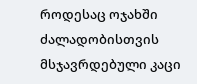როდესაც ოჯახში ძალადობისთვის მსჯავრდებული კაცი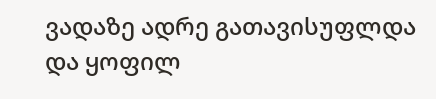ვადაზე ადრე გათავისუფლდა და ყოფილ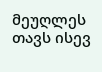მეუღლეს თავს ისევ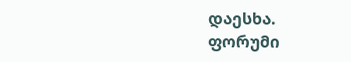დაესხა.
ფორუმი